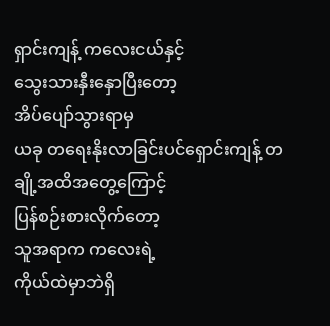ရှာင်းကျန့် ကလေးငယ်နှင့်
သွေးသားနှီးနှောပြီးတော့
အိပ်ပျော်သွားရာမှ
ယခု တရေးနိုးလာခြင်းပင်ရှောင်းကျန့် တချို့အထိအတွေ့ကြောင့်
ပြန်စဉ်းစားလိုက်တော့
သူအရာက ကလေးရဲ့
ကိုယ်ထဲမှာဘဲရှိ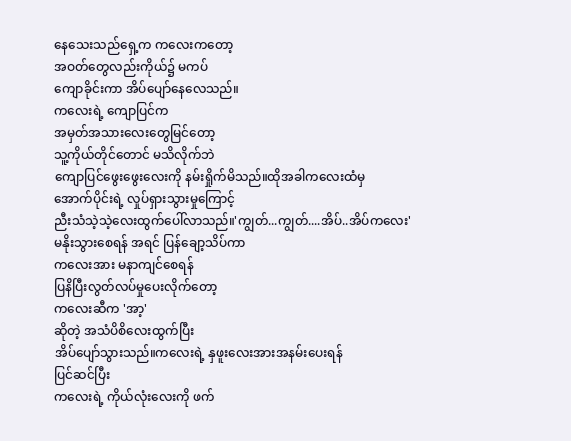နေသေးသည်ရှေ့က ကလေးကတော့
အဝတ်တွေလည်းကိုယ်၌ မကပ်
ကျောခိုင်းကာ အိပ်ပျော်နေလေသည်။
ကလေးရဲ့ ကျောပြင်က
အမှတ်အသားလေးတွေမြင်တော့
သူ့ကိုယ်တိုင်တောင် မသိလိုက်ဘဲ
ကျောပြင်ဖွေးဖွေးလေးကို နမ်းရှိုက်မိသည်။ထိုအခါကလေးထံမှ
အောက်ပိုင်းရဲ့ လှုပ်ရှားသွားမှုကြောင့်
ညီးသံသဲ့သဲ့လေးထွက်ပေါ်လာသည်။'ကျွတ်...ကျွတ်....အိပ်..အိပ်ကလေး'
မနိုးသွားစေရန် အရင် ပြန်ချော့သိပ်ကာ
ကလေးအား မနာကျင်စေရန်
ပြနိပြီးလွတ်လပ်မှုပေးလိုက်တော့
ကလေးဆီက 'အာ့'
ဆိုတဲ့ အသံပိစိလေးထွက်ပြီး
အိပ်ပျော်သွားသည်။ကလေးရဲ့ နှဖူးလေးအားအနမ်းပေးရန်
ပြင်ဆင်ပြီး
ကလေးရဲ့ ကိုယ်လုံးလေးကို ဖက်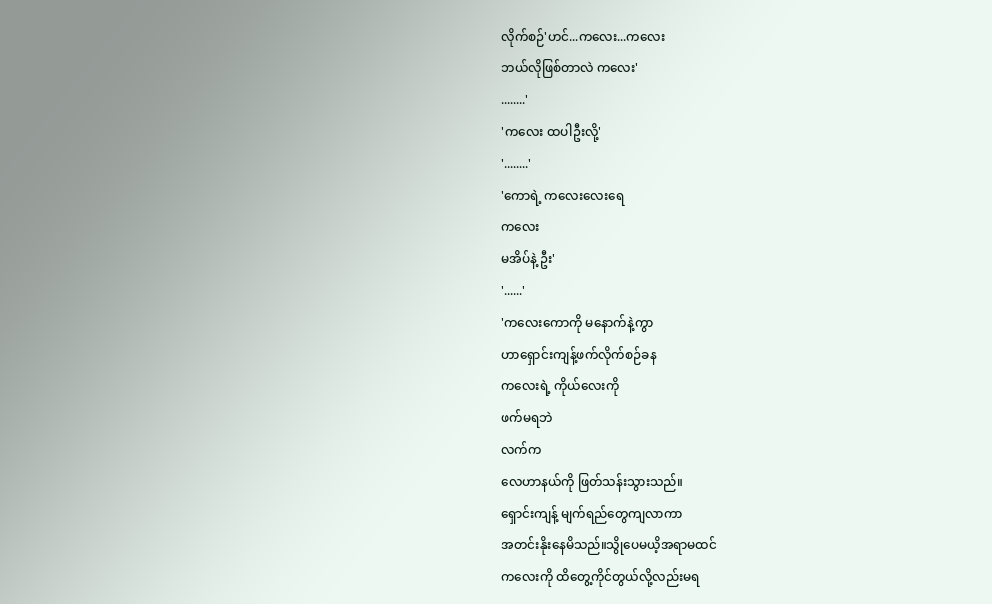လိုက်စဉ်'ဟင်...ကလေး...ကလေး
ဘယ်လိုဖြစ်တာလဲ ကလေး'
........'
'ကလေး ထပါဦးလို့'
'........'
'ကောရဲ့ ကလေးလေးရေ
ကလေး
မအိပ်နဲ့ ဦး'
'......'
'ကလေးကောကို မနောက်နဲ့ကွာ
ဟာရှောင်းကျန့်ဖက်လိုက်စဉ်ခန
ကလေးရဲ့ ကိုယ်လေးကို
ဖက်မရဘဲ
လက်က
လေဟာနယ်ကို ဖြတ်သန်းသွားသည်။
ရှောင်းကျန့် မျက်ရည်တွေကျလာကာ
အတင်းနိုးနေမိသည်။သွိုပေမယိ့အရာမထင်
ကလေးကို ထိတွေ့ကိုင်တွယ်လို့လည်းမရ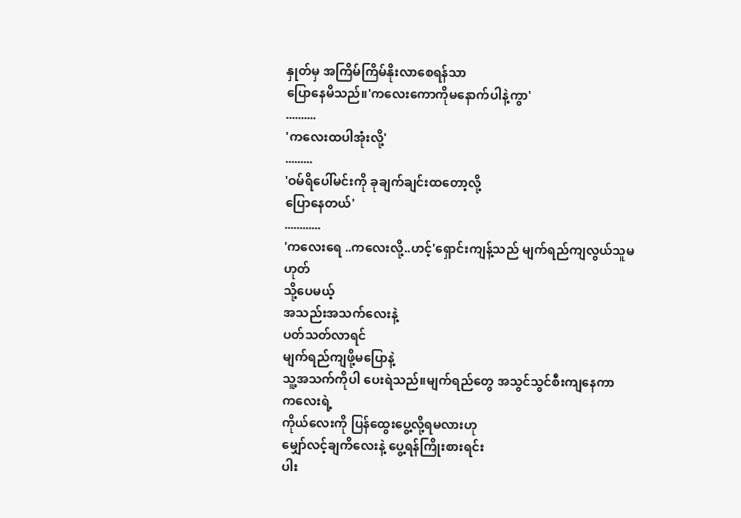နှုတ်မှ အကြိမ်ကြိမ်နိုးလာစေရန်သာ
ပြောနေမိသည်။'ကလေးကောကိုမနောက်ပါနဲ့ကွာ'
..........
'ကလေးထပါအုံးလို့'
.........
'ဝမ်ရိပေါ်မင်းကို ခုချက်ချင်းထတော့လို့
ပြောနေတယ်'
............
'ကလေးရေ ..ကလေးလို့..ဟင့်'ရှောင်းကျန့်သည် မျက်ရည်ကျလွယ်သူမဟုတ်
သို့ပေမယ့်
အသည်းအသက်လေးနဲ့
ပတ်သတ်လာရင်
မျက်ရည်ကျဖို့မပြောနဲ့
သူ့အသက်ကိုပါ ပေးရဲသည်။မျက်ရည်တွေ အသွင်သွင်စီးကျနေကာ
ကလေးရဲ့
ကိုယ်လေးကို ပြန်ထွေးပွေ့လို့ရမလားဟု
မျှော်လင့်ချကိလေးနဲ့ ပွေ့ရန်ကြိုးစားရင်း
ပါး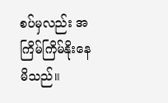စပ်မှလည်း အကြိမ်ကြိမ်နိုးနေမိသည်။